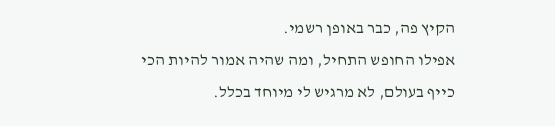הקיץ פה, כבר באופן רשמי.
אפילו החופש התחיל, ומה שהיה אמור להיות הכי כייף בעולם, לא מרגיש לי מיוחד בכלל.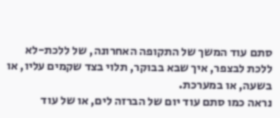סתם עוד המשך של התקופה האחרונה, של ללכת-לא ללכת לבצפר, איך שבא בבוקר, תלוי בצד שקמים עליו, או בשעה, או במערכת.
נראה כמו סתם עוד יום של הברזה לים, או של עוד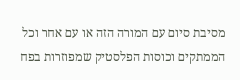מסיבת סיום עם המורה הזה או עם אחר וכל הממתקים וכוסות הפלסטיק שמפוזרות בפח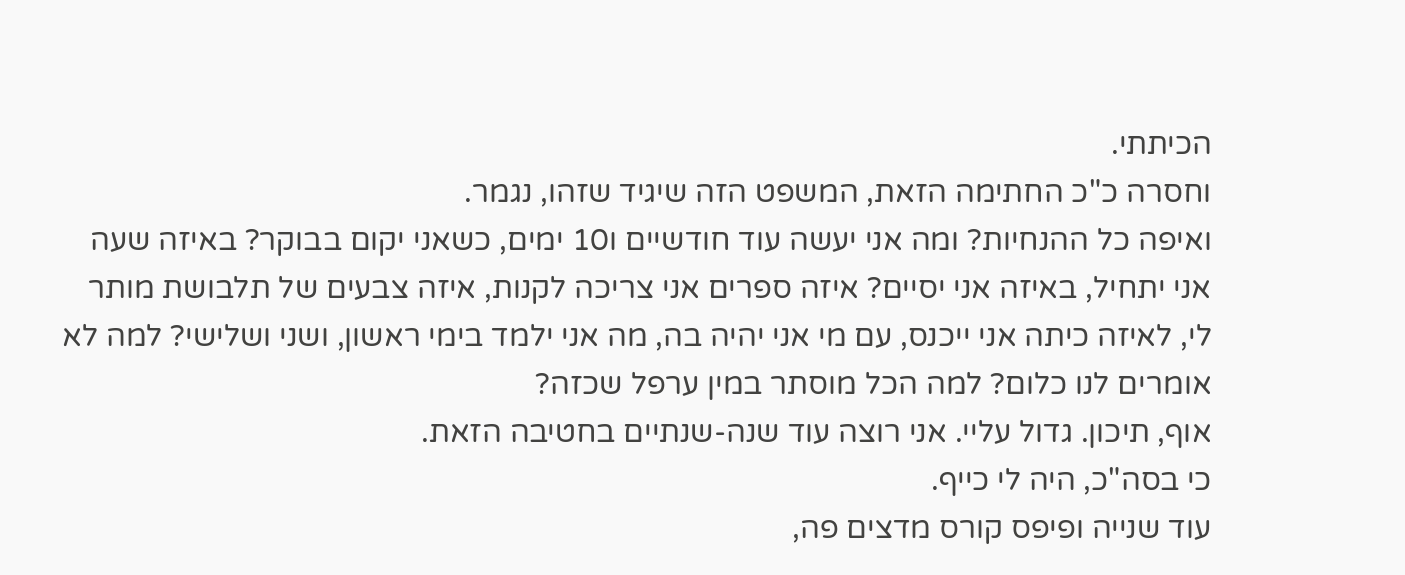הכיתתי.
וחסרה כ"כ החתימה הזאת, המשפט הזה שיגיד שזהו, נגמר.
ואיפה כל ההנחיות? ומה אני יעשה עוד חודשיים ו10 ימים, כשאני יקום בבוקר? באיזה שעה אני יתחיל, באיזה אני יסיים? איזה ספרים אני צריכה לקנות, איזה צבעים של תלבושת מותר לי, לאיזה כיתה אני ייכנס, עם מי אני יהיה בה, מה אני ילמד בימי ראשון, ושני ושלישי? למה לא אומרים לנו כלום? למה הכל מוסתר במין ערפל שכזה?
אוף, תיכון. גדול עליי. אני רוצה עוד שנה-שנתיים בחטיבה הזאת.
כי בסה"כ, היה לי כייף.
עוד שנייה ופיפס קורס מדצים פה,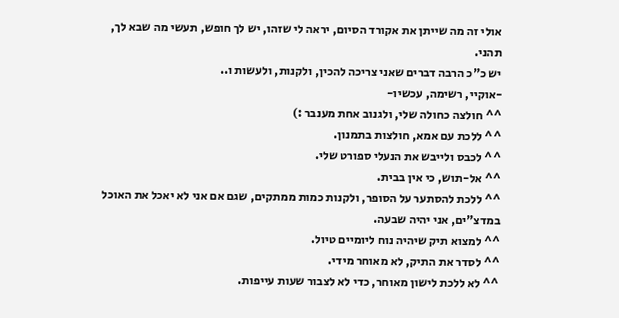אולי זה מה שייתן את אקורד הסיום, יראה לי שזהו, יש לך חופש, תעשי מה שבא לך, תהני.
יש כ"כ הרבה דברים שאני צריכה להכין, ולקנות, ולעשות ו..
-אוקיי, רשימה, עכשיו-
^^ חולצה כחולה שלי, ולגנוב אחת מענבר :)
^^ ללכת עם אמא, חולצות בתמנון.
^^ לכבס ולייבש את הנעלי ספורט שלי.
^^ אל-תוש, כי אין בבית.
^^ ללכת להסתער על הסופר, ולקנות כמות ממתקים, שגם אם אני לא יאכל את האוכל במדצ"ים, אני יהיה שבעה.
^^ למצוא תיק שיהיה נוח ליומיים טיול.
^^ לסדר את התיק, לא מאוחר מידי.
^^ לא ללכת לישון מאוחר, כדי לא לצבור שעות עייפות.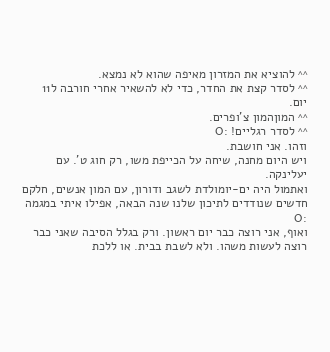^^ להוציא את המזרון מאיפה שהוא לא נמצא.
^^ לסדר קצת את החדר, כדי לא להשאיר אחרי חורבה ל11 יום.
^^ המוןהמון צ'ופרים.
^^ לסדר רגליים! :O
וזהו. אני חושבת.
ויש היום מחנה, שיחה על הכייפת משו, רק חוג ט'. עם יעלינקה.
ואתמול היה ים-יומולדת לשגב ודורון, עם המון אנשים, חלקם חדשים שנודדים לתיכון שלנו שנה הבאה, אפילו איתי במגמה :O
ואוף, אני רוצה כבר יום ראשון. ורק בגלל הסיבה שאני כבר רוצה לעשות משהו. ולא לשבת בבית. או ללכת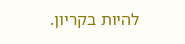להיות בקריון.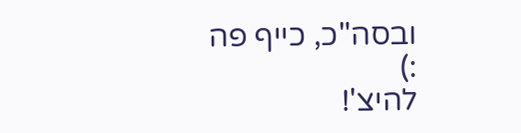ובסה"כ, כייף פה :)
להיצ'!